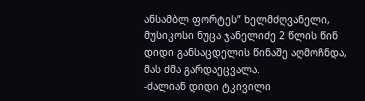ანსამბლ ფორტეს” ხელმძღვანელი, მუსიკოსი ნუცა ჯანელიძე 2 წლის წინ დიდი განსაცდელის წინაშე აღმოჩნდა, მას ძმა გარდაეცვალა.
-ძალიან დიდი ტკივილი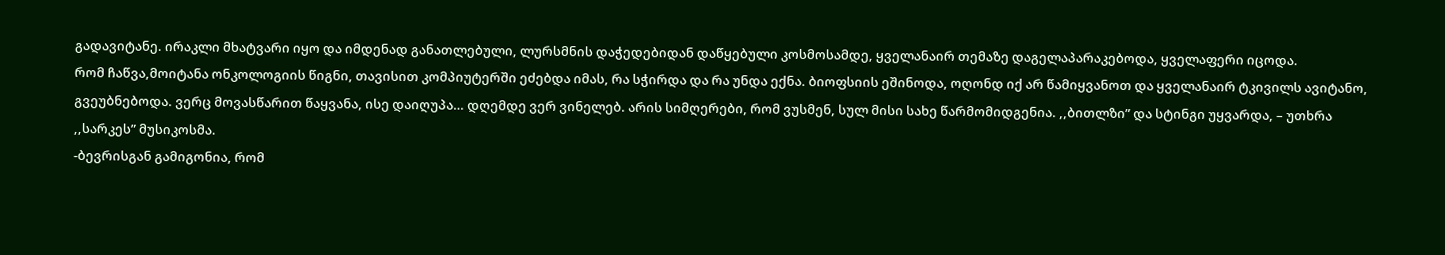გადავიტანე. ირაკლი მხატვარი იყო და იმდენად განათლებული, ლურსმნის დაჭედებიდან დაწყებული კოსმოსამდე, ყველანაირ თემაზე დაგელაპარაკებოდა, ყველაფერი იცოდა.
რომ ჩაწვა,მოიტანა ონკოლოგიის წიგნი, თავისით კომპიუტერში ეძებდა იმას, რა სჭირდა და რა უნდა ექნა. ბიოფსიის ეშინოდა, ოღონდ იქ არ წამიყვანოთ და ყველანაირ ტკივილს ავიტანო, გვეუბნებოდა. ვერც მოვასწარით წაყვანა, ისე დაიღუპა… დღემდე ვერ ვინელებ. არის სიმღერები, რომ ვუსმენ, სულ მისი სახე წარმომიდგენია. ,,ბითლზი” და სტინგი უყვარდა, – უთხრა ,,სარკეს” მუსიკოსმა.
-ბევრისგან გამიგონია, რომ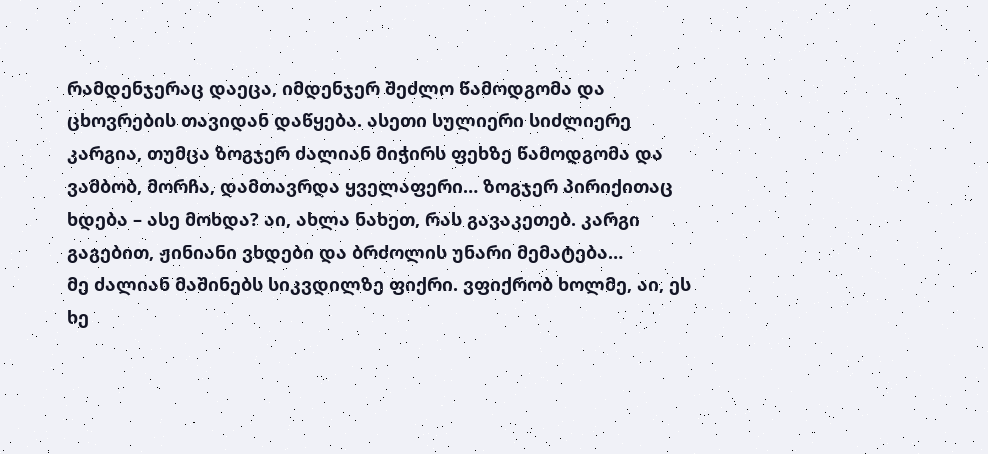რამდენჯერაც დაეცა, იმდენჯერ შეძლო წამოდგომა და ცხოვრების თავიდან დაწყება. ასეთი სულიერი სიძლიერე კარგია, თუმცა ზოგჯერ ძალიან მიჭირს ფეხზე წამოდგომა და ვამბობ, მორჩა, დამთავრდა ყველაფერი… ზოგჯერ პირიქითაც ხდება – ასე მოხდა? აი, ახლა ნახეთ, რას გავაკეთებ. კარგი გაგებით, ჟინიანი ვხდები და ბრძოლის უნარი მემატება…
მე ძალიან მაშინებს სიკვდილზე ფიქრი. ვფიქრობ ხოლმე, აი, ეს ხე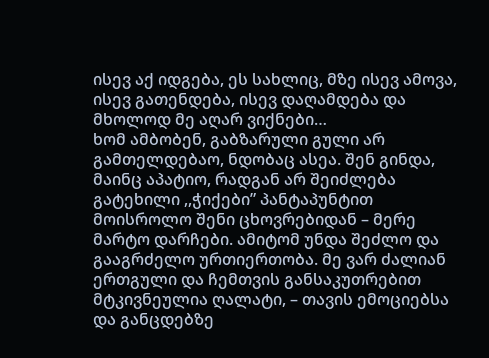ისევ აქ იდგება, ეს სახლიც, მზე ისევ ამოვა, ისევ გათენდება, ისევ დაღამდება და მხოლოდ მე აღარ ვიქნები…
ხომ ამბობენ, გაბზარული გული არ გამთელდებაო, ნდობაც ასეა. შენ გინდა, მაინც აპატიო, რადგან არ შეიძლება გატეხილი ,,ჭიქები” პანტაპუნტით მოისროლო შენი ცხოვრებიდან – მერე მარტო დარჩები. ამიტომ უნდა შეძლო და გააგრძელო ურთიერთობა. მე ვარ ძალიან ერთგული და ჩემთვის განსაკუთრებით მტკივნეულია ღალატი, – თავის ემოციებსა და განცდებზე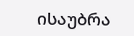ისაუბრა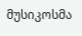მუსიკოსმა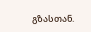გზასთან.